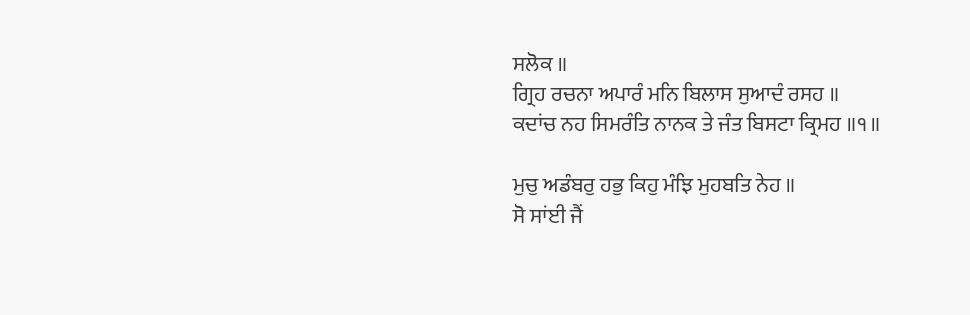ਸਲੋਕ ॥
ਗ੍ਰਿਹ ਰਚਨਾ ਅਪਾਰੰ ਮਨਿ ਬਿਲਾਸ ਸੁਆਦੰ ਰਸਹ ॥
ਕਦਾਂਚ ਨਹ ਸਿਮਰੰਤਿ ਨਾਨਕ ਤੇ ਜੰਤ ਬਿਸਟਾ ਕ੍ਰਿਮਹ ॥੧॥

ਮੁਚੁ ਅਡੰਬਰੁ ਹਭੁ ਕਿਹੁ ਮੰਝਿ ਮੁਹਬਤਿ ਨੇਹ ॥
ਸੋ ਸਾਂਈ ਜੈਂ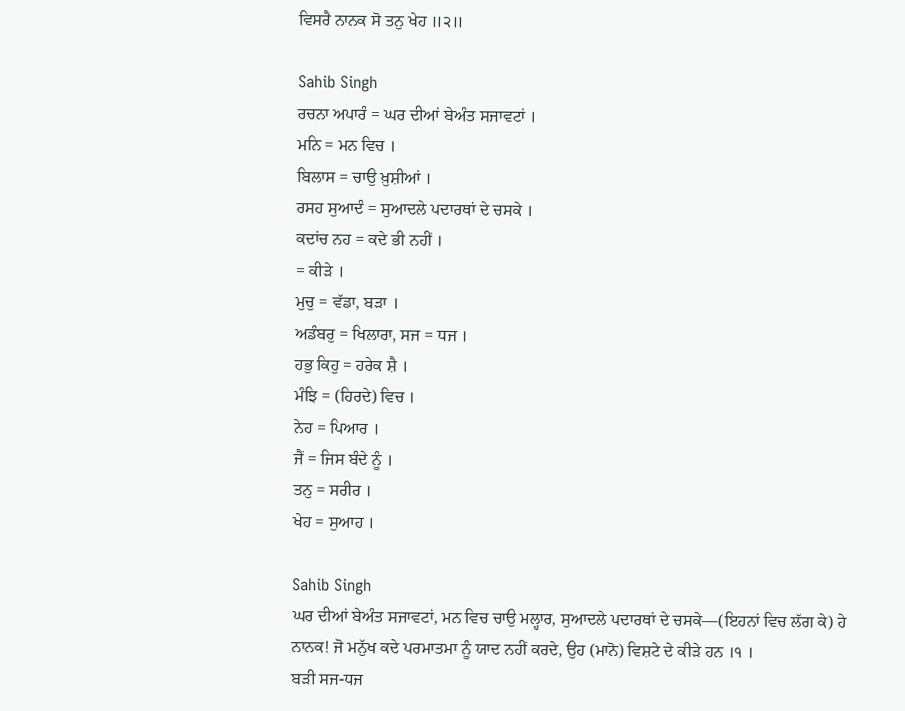ਵਿਸਰੈ ਨਾਨਕ ਸੋ ਤਨੁ ਖੇਹ ॥੨॥

Sahib Singh
ਰਚਨਾ ਅਪਾਰੰ = ਘਰ ਦੀਆਂ ਬੇਅੰਤ ਸਜਾਵਟਾਂ ।
ਮਨਿ = ਮਨ ਵਿਚ ।
ਬਿਲਾਸ = ਚਾਉ ਖ਼ੁਸ਼ੀਆਂ ।
ਰਸਹ ਸੁਆਦੰ = ਸੁਆਦਲੇ ਪਦਾਰਥਾਂ ਦੇ ਚਸਕੇ ।
ਕਦਾਂਚ ਨਹ = ਕਦੇ ਭੀ ਨਹੀਂ ।
= ਕੀੜੇ ।
ਮੁਚੁ = ਵੱਡਾ, ਬੜਾ ।
ਅਡੰਬਰੁ = ਖਿਲਾਰਾ, ਸਜ = ਧਜ ।
ਹਭੁ ਕਿਹੁ = ਹਰੇਕ ਸ਼ੈ ।
ਮੰਝਿ = (ਹਿਰਦੇ) ਵਿਚ ।
ਨੇਹ = ਪਿਆਰ ।
ਜੈਂ = ਜਿਸ ਬੰਦੇ ਨੂੰ ।
ਤਨੁ = ਸਰੀਰ ।
ਖੇਹ = ਸੁਆਹ ।

Sahib Singh
ਘਰ ਦੀਆਂ ਬੇਅੰਤ ਸਜਾਵਟਾਂ, ਮਨ ਵਿਚ ਚਾਉ ਮਲ੍ਹਾਰ, ਸੁਆਦਲੇ ਪਦਾਰਥਾਂ ਦੇ ਚਸਕੇ—(ਇਹਨਾਂ ਵਿਚ ਲੱਗ ਕੇ) ਹੇ ਨਾਨਕ! ਜੋ ਮਨੁੱਖ ਕਦੇ ਪਰਮਾਤਮਾ ਨੂੰ ਯਾਦ ਨਹੀਂ ਕਰਦੇ, ਉਹ (ਮਾਨੋ) ਵਿਸ਼ਟੇ ਦੇ ਕੀੜੇ ਹਨ ।੧ ।
ਬੜੀ ਸਜ-ਧਜ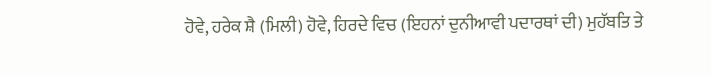ਹੋਵੇ, ਹਰੇਕ ਸ਼ੈ (ਮਿਲੀ) ਹੋਵੇ, ਹਿਰਦੇ ਵਿਚ (ਇਹਨਾਂ ਦੁਨੀਆਵੀ ਪਦਾਰਥਾਂ ਦੀ) ਮੁਹੱਬਤਿ ਤੇ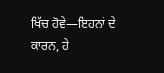ਖਿੱਚ ਹੋਵੇ—ਇਹਨਾਂ ਦੇ ਕਾਰਨ, ਹੇ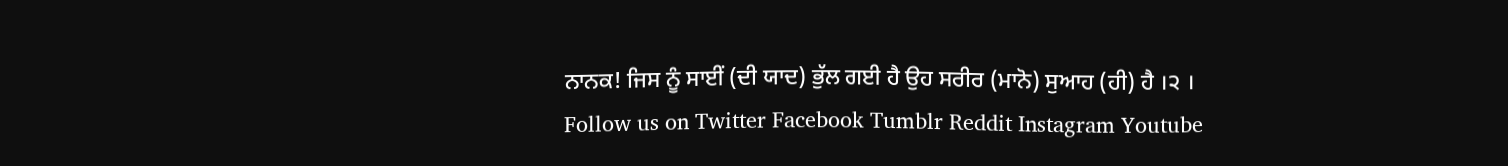ਨਾਨਕ! ਜਿਸ ਨੂੰ ਸਾਈਂ (ਦੀ ਯਾਦ) ਭੁੱਲ ਗਈ ਹੈ ਉਹ ਸਰੀਰ (ਮਾਨੋ) ਸੁਆਹ (ਹੀ) ਹੈ ।੨ ।
Follow us on Twitter Facebook Tumblr Reddit Instagram Youtube